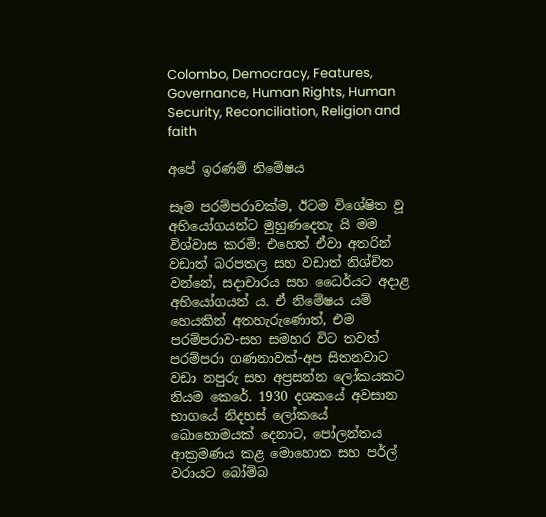Colombo, Democracy, Features, Governance, Human Rights, Human Security, Reconciliation, Religion and faith

අපේ ඉරණම් නිමේෂය

සෑම පරම්පරාවක්ම, ඊටම විශේෂිත වූ අභියෝගයන්ට මුහුණදෙතැ යි මම විශ්වාස කරමි: එහෙත් ඒවා අතරින් වඩාත් බරපතල සහ වඩාත් නිශ්චිත වන්නේ, සදාචාරය සහ ධෛර්යට අදාළ අභියෝගයන් ය. ඒ නිමේෂය යම් හෙයකින් අතහැරුණොත්, එම පරම්පරාව-සහ සමහර විට තවත් පරම්පරා ගණනාවක්-අප සිතනවාට වඩා නපුරු සහ අප්‍රසන්න ලෝකයකට නියම කෙරේ. 1930 දශකයේ අවසාන භාගයේ නිදහස් ලෝකයේ බොහොමයක් දෙනාට, පෝලන්තය ආක්‍රමණය කළ මොහොත සහ පර්ල් වරායට බෝම්බ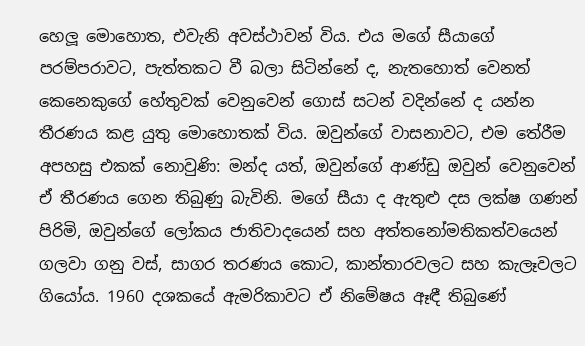හෙලූ මොහොත, එවැනි අවස්ථාවන් විය. එය මගේ සීයාගේ පරම්පරාවට, පැත්තකට වී බලා සිටින්නේ ද, නැතහොත් වෙනත් කෙනෙකුගේ හේතුවක් වෙනුවෙන් ගොස් සටන් වදින්නේ ද යන්න තීරණය කළ යුතු මොහොතක් විය. ඔවුන්ගේ වාසනාවට, එම තේරීම අපහසු එකක් නොවුණි: මන්ද යත්, ඔවුන්ගේ ආණ්ඩු ඔවුන් වෙනුවෙන් ඒ තීරණය ගෙන තිබුණු බැවිනි. මගේ සීයා ද ඇතුළු දස ලක්ෂ ගණන් පිරිමි, ඔවුන්ගේ ලෝකය ජාතිවාදයෙන් සහ අත්තනෝමතිකත්වයෙන් ගලවා ගනු වස්, සාගර තරණය කොට, කාන්තාරවලට සහ කැලෑවලට ගියෝය. 1960 දශකයේ ඇමරිකාවට ඒ නිමේෂය ඈඳී තිබුණේ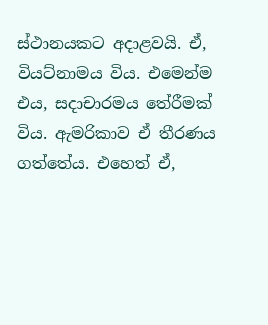ස්ථානයකට අදාළවයි. ඒ, වියට්නාමය විය. එමෙන්ම එය, සදාචාරමය තේරීමක් විය. ඇමරිකාව ඒ තීරණය ගත්තේය. එහෙත් ඒ,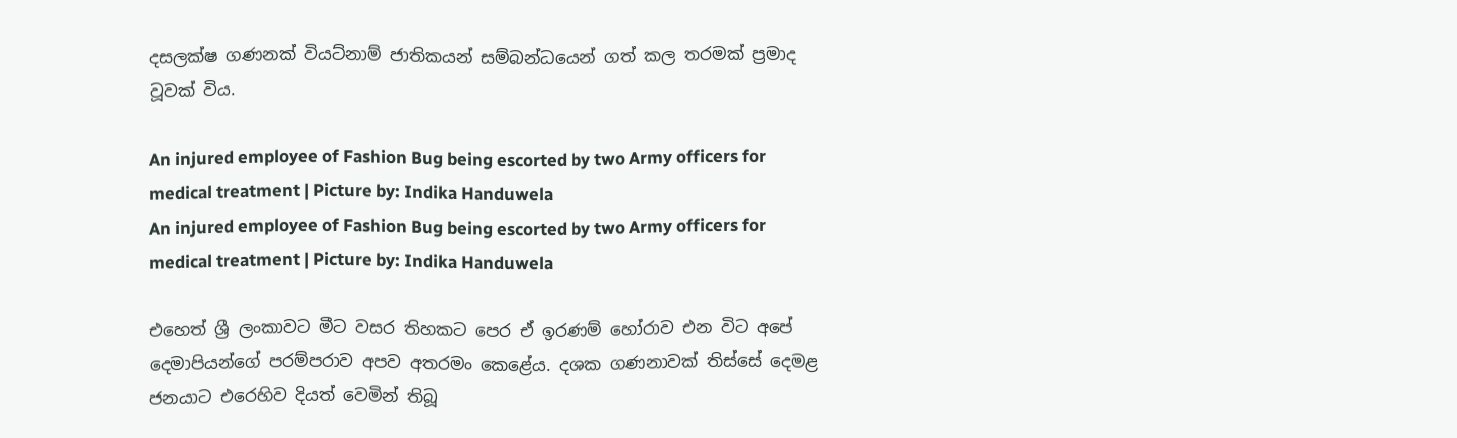දසලක්ෂ ගණනක් වියට්නාම් ජාතිකයන් සම්බන්ධයෙන් ගත් කල තරමක් ප්‍රමාද වූවක් විය.

An injured employee of Fashion Bug being escorted by two Army officers for medical treatment | Picture by: Indika Handuwela
An injured employee of Fashion Bug being escorted by two Army officers for medical treatment | Picture by: Indika Handuwela

එහෙත් ශ්‍රී ලංකාවට මීට වසර තිහකට පෙර ඒ ඉරණම් හෝරාව එන විට අපේ දෙමාපියන්ගේ පරම්පරාව අපව අතරමං කෙළේය. දශක ගණනාවක් තිස්සේ දෙමළ ජනයාට එරෙහිව දියත් වෙමින් තිබූ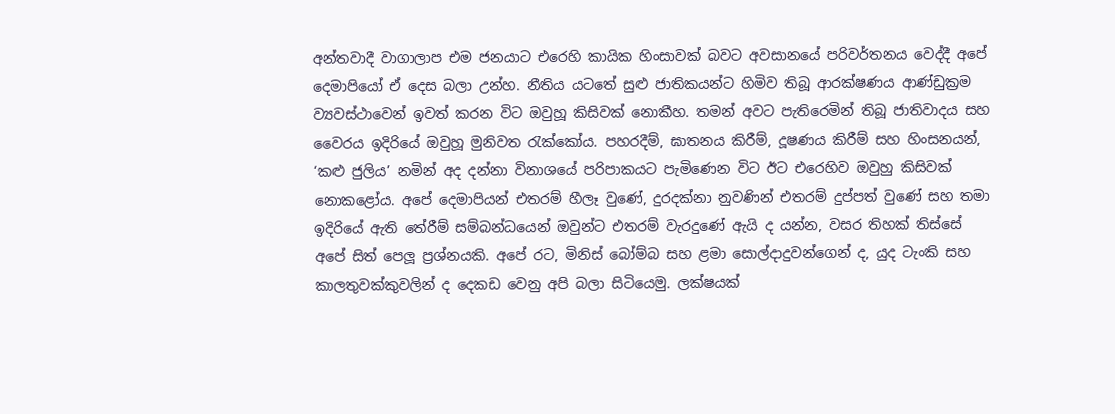අන්තවාදී වාගාලාප එම ජනයාට එරෙහි කායික හිංසාවක් බවට අවසානයේ පරිවර්තනය වෙද්දී අපේ දෙමාපියෝ ඒ දෙස බලා උන්හ. නීතිය යටතේ සුළු ජාතිකයන්ට හිමිව තිබූ ආරක්ෂණය ආණ්ඩුක්‍රම ව්‍යවස්ථාවෙන් ඉවත් කරන විට ඔවුහූ කිසිවක් නොකීහ. තමන් අවට පැතිරෙමින් තිබූ ජාතිවාදය සහ වෛරය ඉදිරියේ ඔවුහූ මුනිවත රැක්කෝය. පහරදීම්, ඝාතනය කිරීම්, දූෂණය කිරීම් සහ හිංසනයන්, ‘කළු ජුලිය’ නමින් අද දන්නා විනාශයේ පරිපාකයට පැමිණෙන විට ඊට එරෙහිව ඔවුහු කිසිවක් නොකළෝය. අපේ දෙමාපියන් එතරම් හීලෑ වුණේ, දුරදක්නා නුවණින් එතරම් දුප්පත් වුණේ සහ තමා ඉදිරියේ ඇති තේරීම් සම්බන්ධයෙන් ඔවුන්ට එතරම් වැරදුණේ ඇයි ද යන්න, වසර තිහක් තිස්සේ අපේ සිත් පෙලූ ප්‍රශ්නයකි. අපේ රට, මිනිස් බෝම්බ සහ ළමා සොල්දාදුවන්ගෙන් ද, යුද ටැංකි සහ කාලතුවක්කුවලින් ද දෙකඩ වෙනු අපි බලා සිටියෙමු. ලක්ෂයක්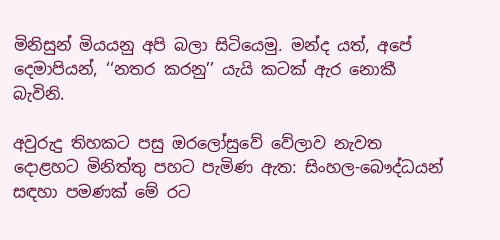මිනිසුන් මියයනු අපි බලා සිටියෙමු. මන්ද යත්, අපේ දෙමාපියන්, ‘‘නතර කරනු’’ යැයි කටක් ඇර නොකී බැවිනි.

අවුරුදු තිහකට පසු ඔරලෝසුවේ වේලාව නැවත දොළහට මිනිත්තු පහට පැමිණ ඇත: සිංහල-බෞද්ධයන් සඳහා පමණක් මේ රට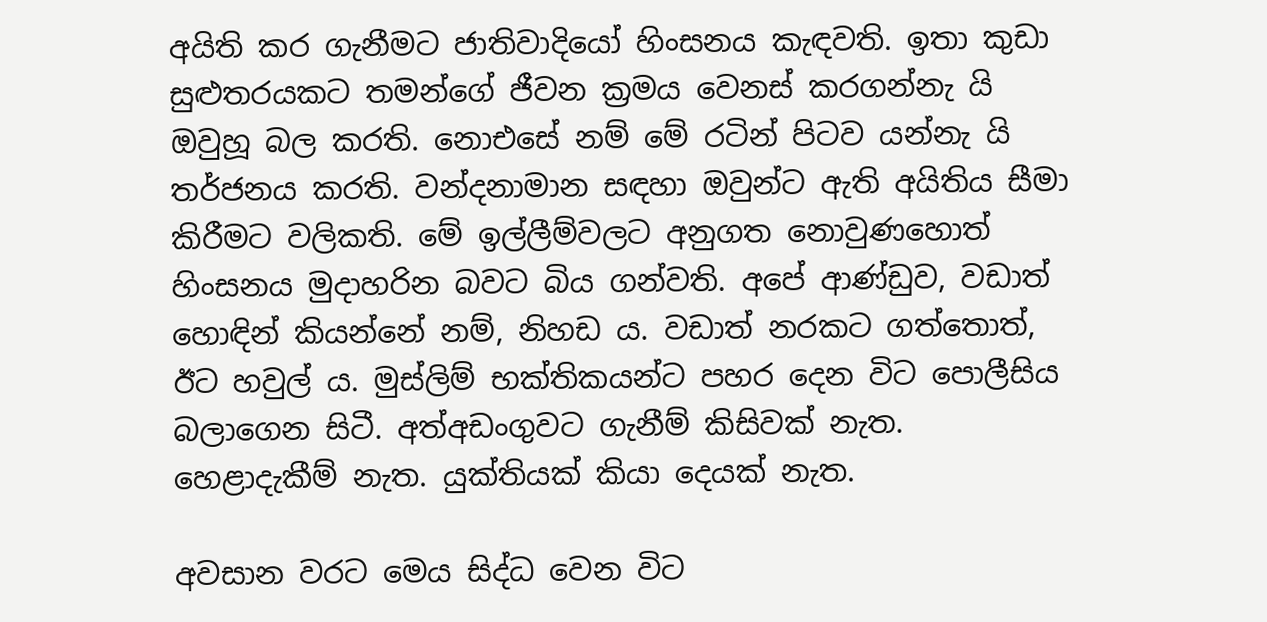අයිති කර ගැනීමට ජාතිවාදියෝ හිංසනය කැඳවති. ඉතා කුඩා සුළුතරයකට තමන්ගේ ජීවන ක්‍රමය වෙනස් කරගන්නැ යි ඔවුහූ බල කරති. නොඑසේ නම් මේ රටින් පිටව යන්නැ යි තර්ජනය කරති. වන්දනාමාන සඳහා ඔවුන්ට ඇති අයිතිය සීමා කිරීමට වලිකති. මේ ඉල්ලීම්වලට අනුගත නොවුණහොත් හිංසනය මුදාහරින බවට බිය ගන්වති. අපේ ආණ්ඩුව, වඩාත් හොඳින් කියන්නේ නම්, නිහඩ ය. වඩාත් නරකට ගත්තොත්, ඊට හවුල් ය. මුස්ලිම් භක්තිකයන්ට පහර දෙන විට පොලීසිය බලාගෙන සිටී. අත්අඩංගුවට ගැනීම් කිසිවක් නැත. හෙළාදැකීම් නැත. යුක්තියක් කියා දෙයක් නැත.

අවසාන වරට මෙය සිද්ධ වෙන විට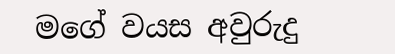මගේ වයස අවුරුදු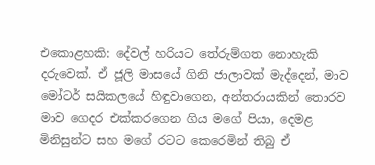එකොළහකි: දේවල් හරියට තේරුම්ගත නොහැකි දරුවෙක්. ඒ ජූලි මාසයේ ගිනි ජාලාවක් මැද්දෙන්, මාව මෝටර් සයිකලයේ හිඳුවාගෙන, අන්තරායකින් තොරව මාව ගෙදර එක්කරගෙන ගිය මගේ පියා, දෙමළ මිනිසුන්ට සහ මගේ රටට කෙරෙමින් තිබු ඒ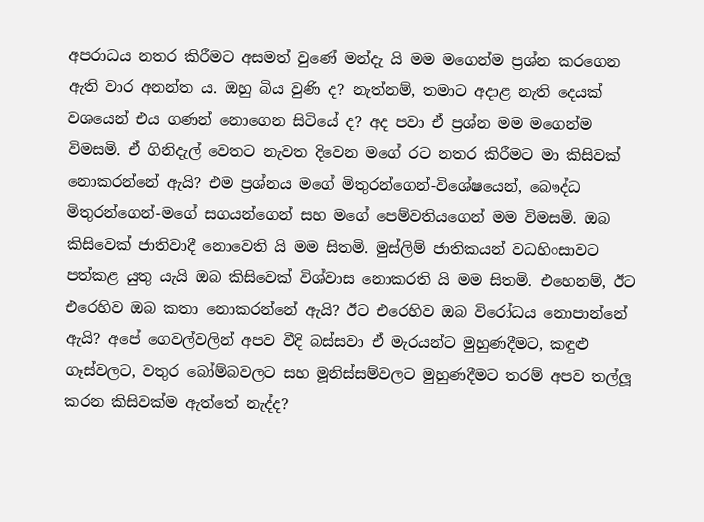අපරාධය නතර කිරීමට අසමත් වුණේ මන්දැ යි මම මගෙන්ම ප්‍රශ්න කරගෙන ඇති වාර අනන්ත ය. ඔහු බිය වුණි ද? නැත්නම්, තමාට අදාළ නැති දෙයක් වශයෙන් එය ගණන් නොගෙන සිටියේ ද? අද පවා ඒ ප්‍රශ්න මම මගෙන්ම විමසමි. ඒ ගිනිදැල් වෙතට නැවත දිවෙන මගේ රට නතර කිරීමට මා කිසිවක් නොකරන්නේ ඇයි? එම ප්‍රශ්නය මගේ මිතුරන්ගෙන්-විශේෂයෙන්, බෞද්ධ මිතුරන්ගෙන්-මගේ සගයන්ගෙන් සහ මගේ පෙම්වතියගෙන් මම විමසමි. ඔබ කිසිවෙක් ජාතිවාදී නොවෙති යි මම සිතමි. මුස්ලිම් ජාතිකයන් වධහිංසාවට පත්කළ යුතු යැයි ඔබ කිසිවෙක් විශ්වාස නොකරති යි මම සිතමි. එහෙනම්, ඊට එරෙහිව ඔබ කතා නොකරන්නේ ඇයි? ඊට එරෙහිව ඔබ විරෝධය නොපාන්නේ ඇයි? අපේ ගෙවල්වලින් අපව වීදි බස්සවා ඒ මැරයන්ට මුහුණදීමට, කඳුළු ගෑස්වලට, වතුර බෝම්බවලට සහ මූනිස්සම්වලට මුහුණදීමට තරම් අපව තල්ලූ කරන කිසිවක්ම ඇත්තේ නැද්ද?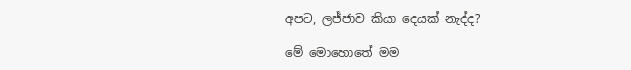අපට, ලජ්ජාව කියා දෙයක් නැද්ද?

මේ මොහොතේ මම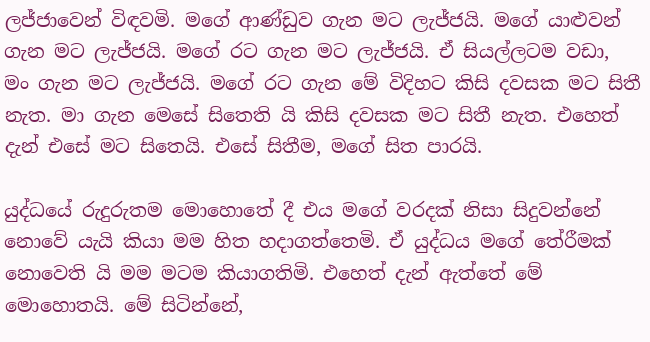ලජ්ජාවෙන් විඳවමි. මගේ ආණ්ඩුව ගැන මට ලැජ්ජයි. මගේ යාළුවන් ගැන මට ලැජ්ජයි. මගේ රට ගැන මට ලැජ්ජයි. ඒ සියල්ලටම වඩා, මං ගැන මට ලැජ්ජයි. මගේ රට ගැන මේ විදිහට කිසි දවසක මට සිතී නැත. මා ගැන මෙසේ සිතෙති යි කිසි දවසක මට සිතී නැත. එහෙත් දැන් එසේ මට සිතෙයි. එසේ සිතීම, මගේ සිත පාරයි.

යුද්ධයේ රුදුරුතම මොහොතේ දී එය මගේ වරදක් නිසා සිදුවන්නේ නොවේ යැයි කියා මම හිත හදාගත්තෙමි. ඒ යුද්ධය මගේ තේරීමක් නොවෙති යි මම මටම කියාගතිමි. එහෙත් දැන් ඇත්තේ මේ මොහොතයි. මේ සිටින්නේ,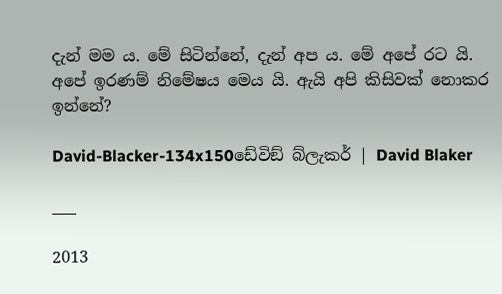දැන් මම ය. මේ සිටින්නේ, දැන් අප ය. මේ අපේ රට යි. අපේ ඉරණම් නිමේෂය මෙය යි. ඇයි අපි කිසිවක් නොකර ඉන්නේ?

David-Blacker-134x150ඩේවිඞ් බ්ලැකර් | David Blaker

___

2013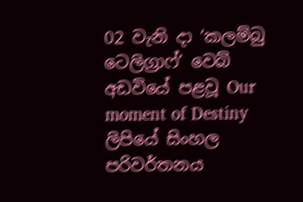02 වැනි දා ‘කලම්බු ටෙලිග්‍රාෆ්’ වෙබ් අඩවියේ පළවූ Our moment of Destiny ලිපියේ සිංහල පරිවර්තනය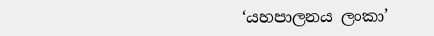‘යහපාලනය ලංකා’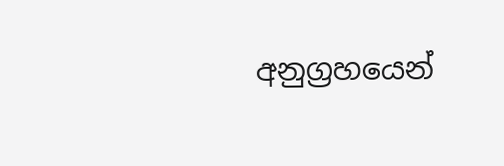අනුග්‍රහයෙන්